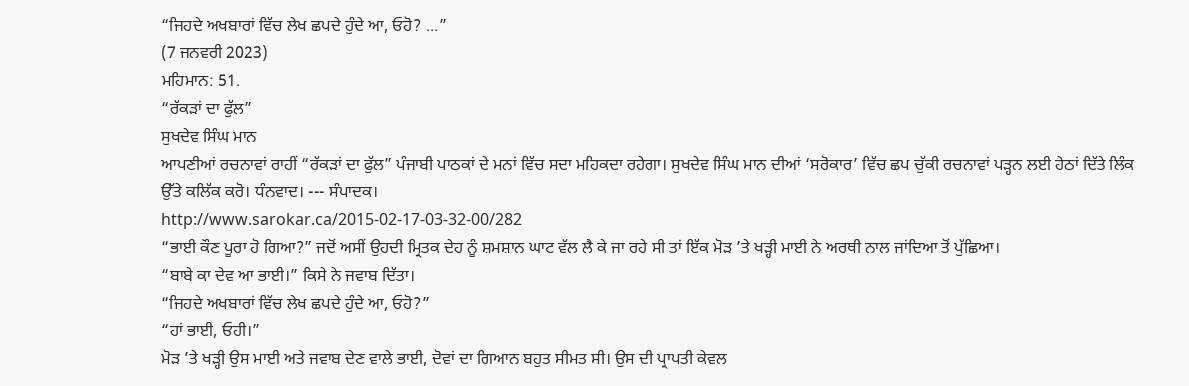“ਜਿਹਦੇ ਅਖਬਾਰਾਂ ਵਿੱਚ ਲੇਖ ਛਪਦੇ ਹੁੰਦੇ ਆ, ਓਹੋ? ...”
(7 ਜਨਵਰੀ 2023)
ਮਹਿਮਾਨ: 51.
“ਰੱਕੜਾਂ ਦਾ ਫੁੱਲ”
ਸੁਖਦੇਵ ਸਿੰਘ ਮਾਨ
ਆਪਣੀਆਂ ਰਚਨਾਵਾਂ ਰਾਹੀਂ “ਰੱਕੜਾਂ ਦਾ ਫੁੱਲ” ਪੰਜਾਬੀ ਪਾਠਕਾਂ ਦੇ ਮਨਾਂ ਵਿੱਚ ਸਦਾ ਮਹਿਕਦਾ ਰਹੇਗਾ। ਸੁਖਦੇਵ ਸਿੰਘ ਮਾਨ ਦੀਆਂ ‘ਸਰੋਕਾਰ’ ਵਿੱਚ ਛਪ ਚੁੱਕੀ ਰਚਨਾਵਾਂ ਪੜ੍ਹਨ ਲਈ ਹੇਠਾਂ ਦਿੱਤੇ ਲਿੰਕ ਉੱਤੇ ਕਲਿੱਕ ਕਰੋ। ਧੰਨਵਾਦ। --- ਸੰਪਾਦਕ।
http://www.sarokar.ca/2015-02-17-03-32-00/282
“ਭਾਈ ਕੌਣ ਪੂਰਾ ਹੋ ਗਿਆ?” ਜਦੋਂ ਅਸੀਂ ਉਹਦੀ ਮ੍ਰਿਤਕ ਦੇਹ ਨੂੰ ਸ਼ਮਸ਼ਾਨ ਘਾਟ ਵੱਲ ਲੈ ਕੇ ਜਾ ਰਹੇ ਸੀ ਤਾਂ ਇੱਕ ਮੋੜ ’ਤੇ ਖੜ੍ਹੀ ਮਾਈ ਨੇ ਅਰਥੀ ਨਾਲ ਜਾਂਦਿਆ ਤੋਂ ਪੁੱਛਿਆ।
“ਬਾਬੇ ਕਾ ਦੇਵ ਆ ਭਾਈ।” ਕਿਸੇ ਨੇ ਜਵਾਬ ਦਿੱਤਾ।
“ਜਿਹਦੇ ਅਖਬਾਰਾਂ ਵਿੱਚ ਲੇਖ ਛਪਦੇ ਹੁੰਦੇ ਆ, ਓਹੋ?”
“ਹਾਂ ਭਾਈ, ਓਹੀ।”
ਮੋੜ ’ਤੇ ਖੜ੍ਹੀ ਉਸ ਮਾਈ ਅਤੇ ਜਵਾਬ ਦੇਣ ਵਾਲੇ ਭਾਈ, ਦੋਵਾਂ ਦਾ ਗਿਆਨ ਬਹੁਤ ਸੀਮਤ ਸੀ। ਉਸ ਦੀ ਪ੍ਰਾਪਤੀ ਕੇਵਲ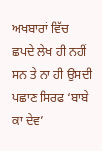ਅਖਬਾਰਾਂ ਵਿੱਚ ਛਪਦੇ ਲੇਖ ਹੀ ਨਹੀਂ ਸਨ ਤੇ ਨਾ ਹੀ ਉਸਦੀ ਪਛਾਣ ਸਿਰਫ ‘ਬਾਬੇ ਕਾ ਦੇਵ’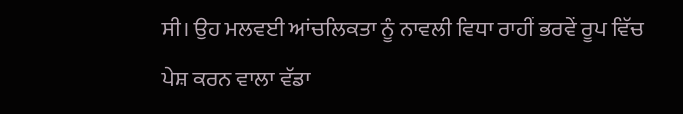ਸੀ। ਉਹ ਮਲਵਈ ਆਂਚਲਿਕਤਾ ਨੂੰ ਨਾਵਲੀ ਵਿਧਾ ਰਾਹੀਂ ਭਰਵੇਂ ਰੂਪ ਵਿੱਚ ਪੇਸ਼ ਕਰਨ ਵਾਲਾ ਵੱਡਾ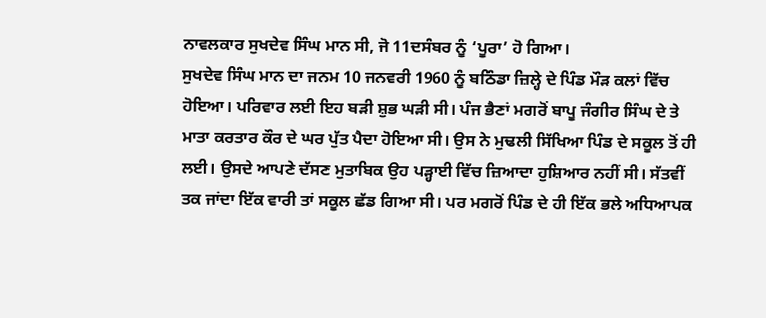ਨਾਵਲਕਾਰ ਸੁਖਦੇਵ ਸਿੰਘ ਮਾਨ ਸੀ, ਜੋ 11ਦਸੰਬਰ ਨੂੰ ‘ਪੂਰਾ’ ਹੋ ਗਿਆ।
ਸੁਖਦੇਵ ਸਿੰਘ ਮਾਨ ਦਾ ਜਨਮ 10 ਜਨਵਰੀ 1960 ਨੂੰ ਬਠਿੰਡਾ ਜ਼ਿਲ੍ਹੇ ਦੇ ਪਿੰਡ ਮੌੜ ਕਲਾਂ ਵਿੱਚ ਹੋਇਆ। ਪਰਿਵਾਰ ਲਈ ਇਹ ਬੜੀ ਸ਼ੁਭ ਘੜੀ ਸੀ। ਪੰਜ ਭੈਣਾਂ ਮਗਰੋਂ ਬਾਪੂ ਜੰਗੀਰ ਸਿੰਘ ਦੇ ਤੇ ਮਾਤਾ ਕਰਤਾਰ ਕੌਰ ਦੇ ਘਰ ਪੁੱਤ ਪੈਦਾ ਹੋਇਆ ਸੀ। ਉਸ ਨੇ ਮੁਢਲੀ ਸਿੱਖਿਆ ਪਿੰਡ ਦੇ ਸਕੂਲ ਤੋਂ ਹੀ ਲਈ। ਉਸਦੇ ਆਪਣੇ ਦੱਸਣ ਮੁਤਾਬਿਕ ਉਹ ਪੜ੍ਹਾਈ ਵਿੱਚ ਜ਼ਿਆਦਾ ਹੁਸ਼ਿਆਰ ਨਹੀਂ ਸੀ। ਸੱਤਵੀਂ ਤਕ ਜਾਂਦਾ ਇੱਕ ਵਾਰੀ ਤਾਂ ਸਕੂਲ ਛੱਡ ਗਿਆ ਸੀ। ਪਰ ਮਗਰੋਂ ਪਿੰਡ ਦੇ ਹੀ ਇੱਕ ਭਲੇ ਅਧਿਆਪਕ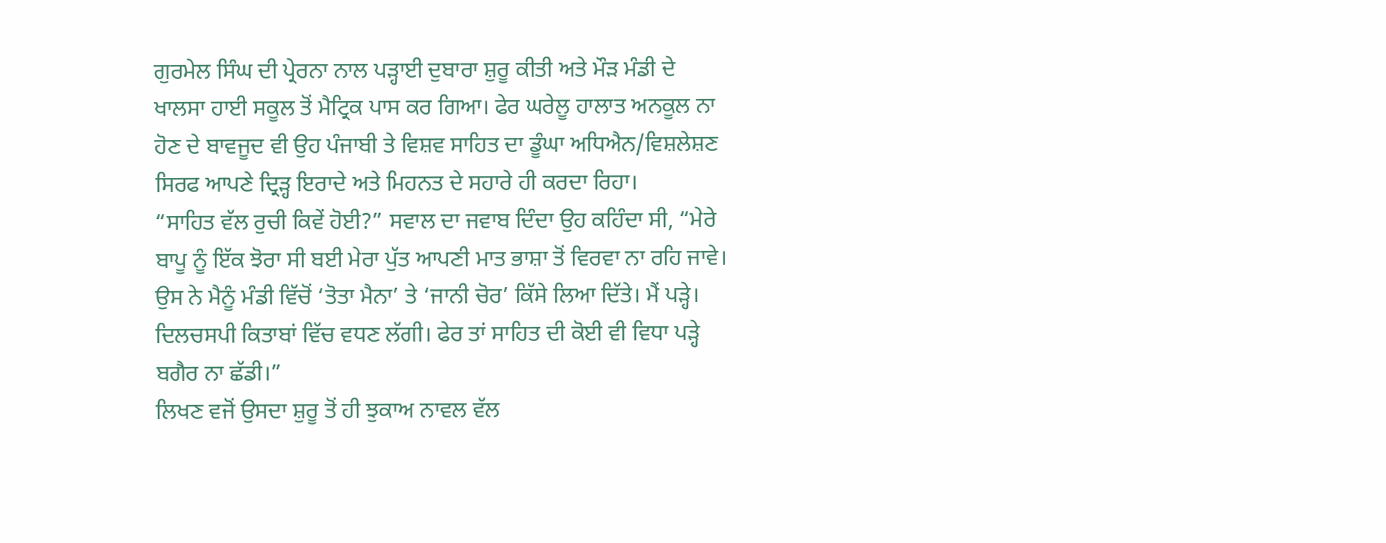ਗੁਰਮੇਲ ਸਿੰਘ ਦੀ ਪ੍ਰੇਰਨਾ ਨਾਲ ਪੜ੍ਹਾਈ ਦੁਬਾਰਾ ਸ਼ੁਰੂ ਕੀਤੀ ਅਤੇ ਮੌੜ ਮੰਡੀ ਦੇ ਖਾਲਸਾ ਹਾਈ ਸਕੂਲ ਤੋਂ ਮੈਟ੍ਰਿਕ ਪਾਸ ਕਰ ਗਿਆ। ਫੇਰ ਘਰੇਲੂ ਹਾਲਾਤ ਅਨਕੂਲ ਨਾ ਹੋਣ ਦੇ ਬਾਵਜੂਦ ਵੀ ਉਹ ਪੰਜਾਬੀ ਤੇ ਵਿਸ਼ਵ ਸਾਹਿਤ ਦਾ ਡੂੰਘਾ ਅਧਿਐਨ/ਵਿਸ਼ਲੇਸ਼ਣ ਸਿਰਫ ਆਪਣੇ ਦ੍ਰਿੜ੍ਹ ਇਰਾਦੇ ਅਤੇ ਮਿਹਨਤ ਦੇ ਸਹਾਰੇ ਹੀ ਕਰਦਾ ਰਿਹਾ।
“ਸਾਹਿਤ ਵੱਲ ਰੁਚੀ ਕਿਵੇਂ ਹੋਈ?” ਸਵਾਲ ਦਾ ਜਵਾਬ ਦਿੰਦਾ ਉਹ ਕਹਿੰਦਾ ਸੀ, “ਮੇਰੇ ਬਾਪੂ ਨੂੰ ਇੱਕ ਝੋਰਾ ਸੀ ਬਈ ਮੇਰਾ ਪੁੱਤ ਆਪਣੀ ਮਾਤ ਭਾਸ਼ਾ ਤੋਂ ਵਿਰਵਾ ਨਾ ਰਹਿ ਜਾਵੇ। ਉਸ ਨੇ ਮੈਨੂੰ ਮੰਡੀ ਵਿੱਚੋਂ ‘ਤੋਤਾ ਮੈਨਾ’ ਤੇ ‘ਜਾਨੀ ਚੋਰ’ ਕਿੱਸੇ ਲਿਆ ਦਿੱਤੇ। ਮੈਂ ਪੜ੍ਹੇ। ਦਿਲਚਸਪੀ ਕਿਤਾਬਾਂ ਵਿੱਚ ਵਧਣ ਲੱਗੀ। ਫੇਰ ਤਾਂ ਸਾਹਿਤ ਦੀ ਕੋਈ ਵੀ ਵਿਧਾ ਪੜ੍ਹੇ ਬਗੈਰ ਨਾ ਛੱਡੀ।”
ਲਿਖਣ ਵਜੋਂ ਉਸਦਾ ਸ਼ੁਰੂ ਤੋਂ ਹੀ ਝੁਕਾਅ ਨਾਵਲ ਵੱਲ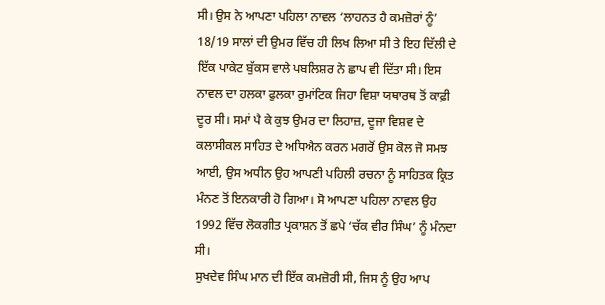ਸੀ। ਉਸ ਨੇ ਆਪਣਾ ਪਹਿਲਾ ਨਾਵਲ ‘ਲਾਹਨਤ ਹੈ ਕਮਜ਼ੋਰਾਂ ਨੂੰ’ 18/19 ਸਾਲਾਂ ਦੀ ਉਮਰ ਵਿੱਚ ਹੀ ਲਿਖ ਲਿਆ ਸੀ ਤੇ ਇਹ ਦਿੱਲੀ ਦੇ ਇੱਕ ਪਾਕੇਟ ਬੁੱਕਸ ਵਾਲੇ ਪਬਲਿਸ਼ਰ ਨੇ ਛਾਪ ਵੀ ਦਿੱਤਾ ਸੀ। ਇਸ ਨਾਵਲ ਦਾ ਹਲਕਾ ਫੁਲਕਾ ਰੁਮਾਂਟਿਕ ਜਿਹਾ ਵਿਸ਼ਾ ਯਥਾਰਥ ਤੋਂ ਕਾਫ਼ੀ ਦੂਰ ਸੀ। ਸਮਾਂ ਪੈ ਕੇ ਕੁਝ ਉਮਰ ਦਾ ਲਿਹਾਜ਼, ਦੂਜਾ ਵਿਸ਼ਵ ਦੇ ਕਲਾਸੀਕਲ ਸਾਹਿਤ ਦੇ ਅਧਿਐਨ ਕਰਨ ਮਗਰੋਂ ਉਸ ਕੋਲ ਜੋ ਸਮਝ ਆਈ, ਉਸ ਅਧੀਨ ਉਹ ਆਪਣੀ ਪਹਿਲੀ ਰਚਨਾ ਨੂੰ ਸਾਹਿਤਕ ਕ੍ਰਿਤ ਮੰਨਣ ਤੋਂ ਇਨਕਾਰੀ ਹੋ ਗਿਆ। ਸੋ ਆਪਣਾ ਪਹਿਲਾ ਨਾਵਲ ਉਹ 1992 ਵਿੱਚ ਲੋਕਗੀਤ ਪ੍ਰਕਾਸ਼ਨ ਤੋਂ ਛਪੇ ‘ਚੱਕ ਵੀਰ ਸਿੰਘ’ ਨੂੰ ਮੰਨਦਾ ਸੀ।
ਸੁਖਦੇਵ ਸਿੰਘ ਮਾਨ ਦੀ ਇੱਕ ਕਮਜ਼ੋਰੀ ਸੀ, ਜਿਸ ਨੂੰ ਉਹ ਆਪ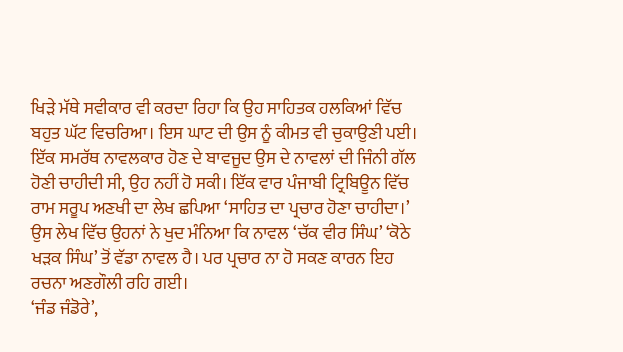ਖਿੜੇ ਮੱਥੇ ਸਵੀਕਾਰ ਵੀ ਕਰਦਾ ਰਿਹਾ ਕਿ ਉਹ ਸਾਹਿਤਕ ਹਲਕਿਆਂ ਵਿੱਚ ਬਹੁਤ ਘੱਟ ਵਿਚਰਿਆ। ਇਸ ਘਾਟ ਦੀ ਉਸ ਨੂੰ ਕੀਮਤ ਵੀ ਚੁਕਾਉਣੀ ਪਈ। ਇੱਕ ਸਮਰੱਥ ਨਾਵਲਕਾਰ ਹੋਣ ਦੇ ਬਾਵਜੂਦ ਉਸ ਦੇ ਨਾਵਲਾਂ ਦੀ ਜਿੰਨੀ ਗੱਲ ਹੋਣੀ ਚਾਹੀਦੀ ਸੀ, ਉਹ ਨਹੀਂ ਹੋ ਸਕੀ। ਇੱਕ ਵਾਰ ਪੰਜਾਬੀ ਟ੍ਰਿਬਿਊਨ ਵਿੱਚ ਰਾਮ ਸਰੂਪ ਅਣਖੀ ਦਾ ਲੇਖ ਛਪਿਆ ‘ਸਾਹਿਤ ਦਾ ਪ੍ਰਚਾਰ ਹੋਣਾ ਚਾਹੀਦਾ।’ ਉਸ ਲੇਖ ਵਿੱਚ ਉਹਨਾਂ ਨੇ ਖੁਦ ਮੰਨਿਆ ਕਿ ਨਾਵਲ ‘ਚੱਕ ਵੀਰ ਸਿੰਘ’ ‘ਕੋਠੇ ਖੜਕ ਸਿੰਘ’ ਤੋਂ ਵੱਡਾ ਨਾਵਲ ਹੈ। ਪਰ ਪ੍ਰਚਾਰ ਨਾ ਹੋ ਸਕਣ ਕਾਰਨ ਇਹ ਰਚਨਾ ਅਣਗੌਲੀ ਰਹਿ ਗਈ।
‘ਜੰਡ ਜੰਡੋਰੇ’,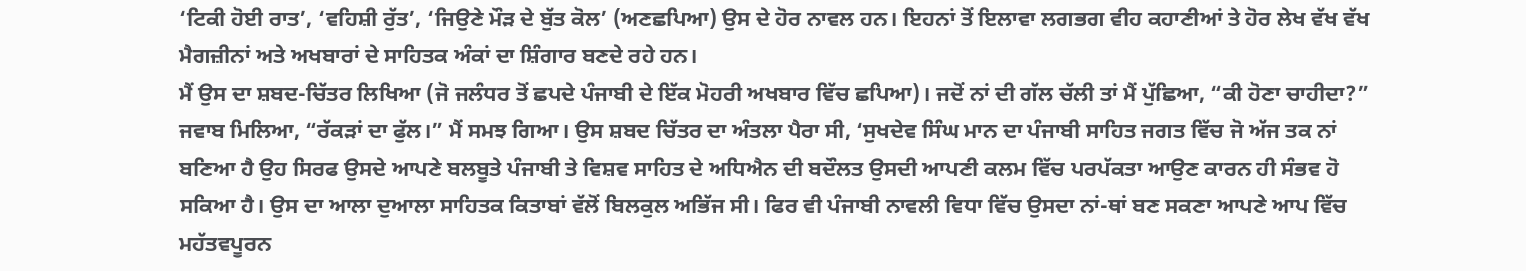‘ਟਿਕੀ ਹੋਈ ਰਾਤ’, ‘ਵਹਿਸ਼ੀ ਰੁੱਤ’, ‘ਜਿਉਣੇ ਮੌੜ ਦੇ ਬੁੱਤ ਕੋਲ’ (ਅਣਛਪਿਆ) ਉਸ ਦੇ ਹੋਰ ਨਾਵਲ ਹਨ। ਇਹਨਾਂ ਤੋਂ ਇਲਾਵਾ ਲਗਭਗ ਵੀਹ ਕਹਾਣੀਆਂ ਤੇ ਹੋਰ ਲੇਖ ਵੱਖ ਵੱਖ ਮੈਗਜ਼ੀਨਾਂ ਅਤੇ ਅਖਬਾਰਾਂ ਦੇ ਸਾਹਿਤਕ ਅੰਕਾਂ ਦਾ ਸ਼ਿੰਗਾਰ ਬਣਦੇ ਰਹੇ ਹਨ।
ਮੈਂ ਉਸ ਦਾ ਸ਼ਬਦ-ਚਿੱਤਰ ਲਿਖਿਆ (ਜੋ ਜਲੰਧਰ ਤੋਂ ਛਪਦੇ ਪੰਜਾਬੀ ਦੇ ਇੱਕ ਮੋਹਰੀ ਅਖਬਾਰ ਵਿੱਚ ਛਪਿਆ)। ਜਦੋਂ ਨਾਂ ਦੀ ਗੱਲ ਚੱਲੀ ਤਾਂ ਮੈਂ ਪੁੱਛਿਆ, “ਕੀ ਹੋਣਾ ਚਾਹੀਦਾ?” ਜਵਾਬ ਮਿਲਿਆ, “ਰੱਕੜਾਂ ਦਾ ਫੁੱਲ।” ਮੈਂ ਸਮਝ ਗਿਆ। ਉਸ ਸ਼ਬਦ ਚਿੱਤਰ ਦਾ ਅੰਤਲਾ ਪੈਰਾ ਸੀ, ‘ਸੁਖਦੇਵ ਸਿੰਘ ਮਾਨ ਦਾ ਪੰਜਾਬੀ ਸਾਹਿਤ ਜਗਤ ਵਿੱਚ ਜੋ ਅੱਜ ਤਕ ਨਾਂ ਬਣਿਆ ਹੈ ਉਹ ਸਿਰਫ ਉਸਦੇ ਆਪਣੇ ਬਲਬੂਤੇ ਪੰਜਾਬੀ ਤੇ ਵਿਸ਼ਵ ਸਾਹਿਤ ਦੇ ਅਧਿਐਨ ਦੀ ਬਦੌਲਤ ਉਸਦੀ ਆਪਣੀ ਕਲਮ ਵਿੱਚ ਪਰਪੱਕਤਾ ਆਉਣ ਕਾਰਨ ਹੀ ਸੰਭਵ ਹੋ ਸਕਿਆ ਹੈ। ਉਸ ਦਾ ਆਲਾ ਦੁਆਲਾ ਸਾਹਿਤਕ ਕਿਤਾਬਾਂ ਵੱਲੋਂ ਬਿਲਕੁਲ ਅਭਿੱਜ ਸੀ। ਫਿਰ ਵੀ ਪੰਜਾਬੀ ਨਾਵਲੀ ਵਿਧਾ ਵਿੱਚ ਉਸਦਾ ਨਾਂ-ਥਾਂ ਬਣ ਸਕਣਾ ਆਪਣੇ ਆਪ ਵਿੱਚ ਮਹੱਤਵਪੂਰਨ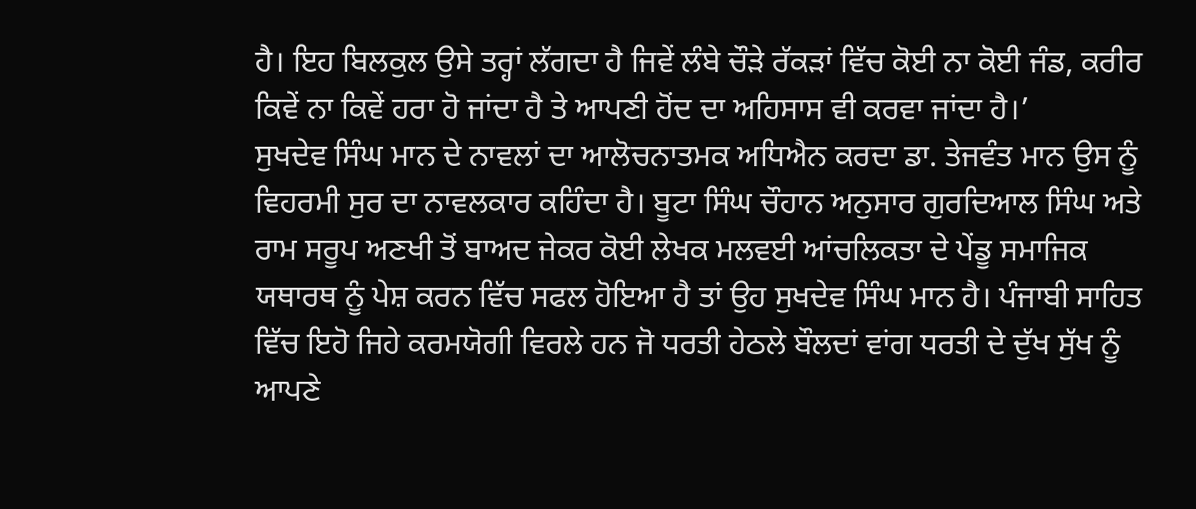ਹੈ। ਇਹ ਬਿਲਕੁਲ ਉਸੇ ਤਰ੍ਹਾਂ ਲੱਗਦਾ ਹੈ ਜਿਵੇਂ ਲੰਬੇ ਚੌੜੇ ਰੱਕੜਾਂ ਵਿੱਚ ਕੋਈ ਨਾ ਕੋਈ ਜੰਡ, ਕਰੀਰ ਕਿਵੇਂ ਨਾ ਕਿਵੇਂ ਹਰਾ ਹੋ ਜਾਂਦਾ ਹੈ ਤੇ ਆਪਣੀ ਹੋਂਦ ਦਾ ਅਹਿਸਾਸ ਵੀ ਕਰਵਾ ਜਾਂਦਾ ਹੈ।’
ਸੁਖਦੇਵ ਸਿੰਘ ਮਾਨ ਦੇ ਨਾਵਲਾਂ ਦਾ ਆਲੋਚਨਾਤਮਕ ਅਧਿਐਨ ਕਰਦਾ ਡਾ. ਤੇਜਵੰਤ ਮਾਨ ਉਸ ਨੂੰ ਵਿਹਰਮੀ ਸੁਰ ਦਾ ਨਾਵਲਕਾਰ ਕਹਿੰਦਾ ਹੈ। ਬੂਟਾ ਸਿੰਘ ਚੌਹਾਨ ਅਨੁਸਾਰ ਗੁਰਦਿਆਲ ਸਿੰਘ ਅਤੇ ਰਾਮ ਸਰੂਪ ਅਣਖੀ ਤੋਂ ਬਾਅਦ ਜੇਕਰ ਕੋਈ ਲੇਖਕ ਮਲਵਈ ਆਂਚਲਿਕਤਾ ਦੇ ਪੇਂਡੂ ਸਮਾਜਿਕ ਯਥਾਰਥ ਨੂੰ ਪੇਸ਼ ਕਰਨ ਵਿੱਚ ਸਫਲ ਹੋਇਆ ਹੈ ਤਾਂ ਉਹ ਸੁਖਦੇਵ ਸਿੰਘ ਮਾਨ ਹੈ। ਪੰਜਾਬੀ ਸਾਹਿਤ ਵਿੱਚ ਇਹੋ ਜਿਹੇ ਕਰਮਯੋਗੀ ਵਿਰਲੇ ਹਨ ਜੋ ਧਰਤੀ ਹੇਠਲੇ ਬੌਲਦਾਂ ਵਾਂਗ ਧਰਤੀ ਦੇ ਦੁੱਖ ਸੁੱਖ ਨੂੰ ਆਪਣੇ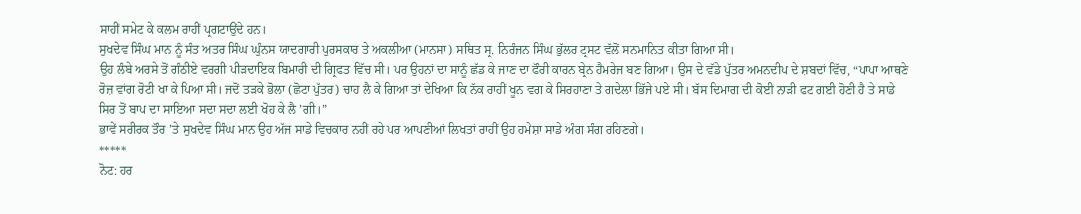ਸਾਹੀਂ ਸਮੇਟ ਕੇ ਕਲਮ ਰਾਹੀਂ ਪ੍ਰਗਟਾਉਂਦੇ ਹਨ।
ਸੁਖਦੇਵ ਸਿੰਘ ਮਾਨ ਨੂੰ ਸੰਤ ਅਤਰ ਸਿੰਘ ਘੁੰਨਸ ਯਾਦਗਾਰੀ ਪੁਰਸਕਾਰ ਤੇ ਅਕਲੀਆ (ਮਾਨਸਾ) ਸਥਿਤ ਸ੍ਰ. ਨਿਰੰਜਨ ਸਿੰਘ ਭੁੱਲਰ ਟ੍ਰਸਟ ਵੱਲੋਂ ਸਨਮਾਨਿਤ ਕੀਤਾ ਗਿਆ ਸੀ।
ਉਹ ਲੰਬੇ ਅਰਸੇ ਤੋਂ ਗੰਠੀਏ ਵਰਗੀ ਪੀੜਦਾਇਕ ਬਿਮਾਰੀ ਦੀ ਗ੍ਰਿਫਤ ਵਿੱਚ ਸੀ। ਪਰ ਉਹਨਾਂ ਦਾ ਸਾਨੂੰ ਛੱਡ ਕੇ ਜਾਣ ਦਾ ਫੌਰੀ ਕਾਰਨ ਬ੍ਰੇਨ ਹੈਮਰੇਜ ਬਣ ਗਿਆ। ਉਸ ਦੇ ਵੱਡੇ ਪੁੱਤਰ ਅਮਨਦੀਪ ਦੇ ਸ਼ਬਦਾਂ ਵਿੱਚ, “ਪਾਪਾ ਆਥਣੇ ਰੋਜ਼ ਵਾਂਗ ਰੋਟੀ ਖਾ ਕੇ ਪਿਆ ਸੀ। ਜਦੋਂ ਤੜਕੇ ਭੋਲਾ (ਛੋਟਾ ਪੁੱਤਰ) ਚਾਹ ਲੈ ਕੇ ਗਿਆ ਤਾਂ ਦੇਖਿਆ ਕਿ ਨੱਕ ਰਾਹੀਂ ਖੂਨ ਵਗ ਕੇ ਸਿਰਹਾਣਾ ਤੇ ਗਦੇਲਾ ਭਿੱਜੇ ਪਏ ਸੀ। ਬੱਸ ਦਿਮਾਗ ਦੀ ਕੋਈ ਨਾੜੀ ਫਟ ਗਈ ਹੋਣੀ ਹੈ ਤੇ ਸਾਡੇ ਸਿਰ ਤੋਂ ਬਾਪ ਦਾ ਸਾਇਆ ਸਦਾ ਸਦਾ ਲਈ ਖੋਹ ਕੇ ਲੈ ’ਗੀ।”
ਭਾਵੇਂ ਸਰੀਰਕ ਤੌਰ ’ਤੇ ਸੁਖਦੇਵ ਸਿੰਘ ਮਾਨ ਉਹ ਅੱਜ ਸਾਡੇ ਵਿਚਕਾਰ ਨਹੀਂ ਰਹੇ ਪਰ ਆਪਣੀਆਂ ਲਿਖਤਾਂ ਰਾਹੀਂ ਉਹ ਹਮੇਸ਼ਾ ਸਾਡੇ ਅੰਗ ਸੰਗ ਰਹਿਣਗੇ।
*****
ਨੋਟ: ਹਰ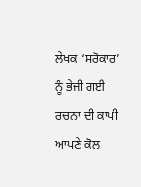ਲੇਖਕ ‘ਸਰੋਕਾਰ’ ਨੂੰ ਭੇਜੀ ਗਈ ਰਚਨਾ ਦੀ ਕਾਪੀ ਆਪਣੇ ਕੋਲ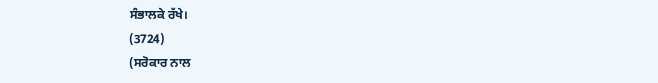ਸੰਭਾਲਕੇ ਰੱਖੇ।
(3724)
(ਸਰੋਕਾਰ ਨਾਲ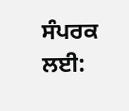ਸੰਪਰਕ ਲਈ: